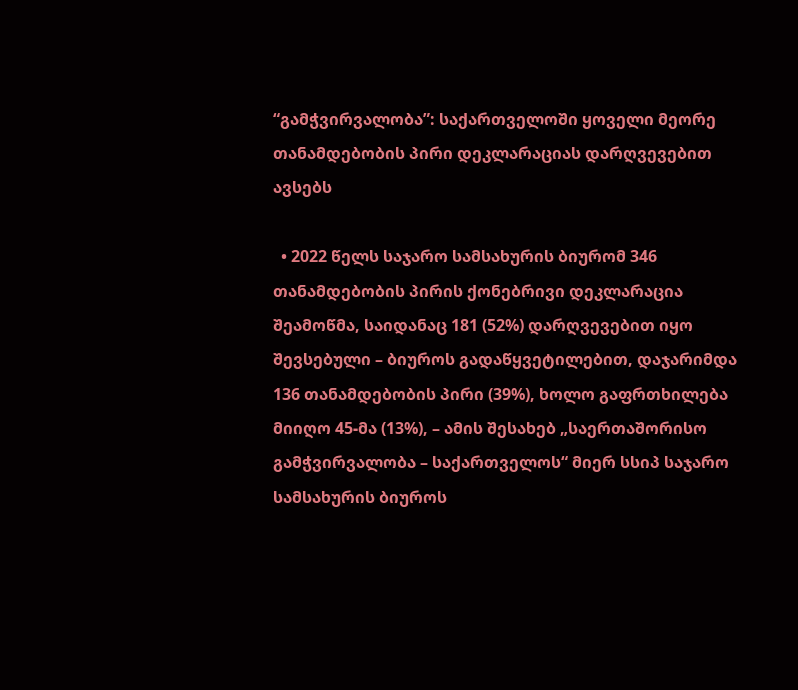“გამჭვირვალობა”: საქართველოში ყოველი მეორე თანამდებობის პირი დეკლარაციას დარღვევებით ავსებს

  • 2022 წელს საჯარო სამსახურის ბიურომ 346 თანამდებობის პირის ქონებრივი დეკლარაცია შეამოწმა, საიდანაც 181 (52%) დარღვევებით იყო შევსებული – ბიუროს გადაწყვეტილებით, დაჯარიმდა 136 თანამდებობის პირი (39%), ხოლო გაფრთხილება მიიღო 45-მა (13%), – ამის შესახებ „საერთაშორისო გამჭვირვალობა – საქართველოს“ მიერ სსიპ საჯარო სამსახურის ბიუროს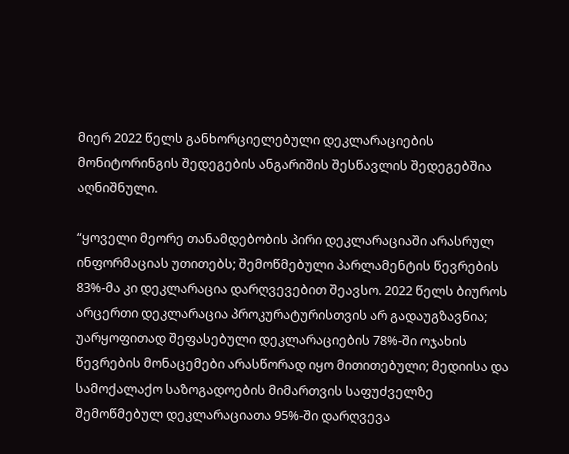მიერ 2022 წელს განხორციელებული დეკლარაციების მონიტორინგის შედეგების ანგარიშის შესწავლის შედეგებშია აღნიშნული.

“ყოველი მეორე თანამდებობის პირი დეკლარაციაში არასრულ ინფორმაციას უთითებს; შემოწმებული პარლამენტის წევრების 83%-მა კი დეკლარაცია დარღვევებით შეავსო. 2022 წელს ბიუროს არცერთი დეკლარაცია პროკურატურისთვის არ გადაუგზავნია; უარყოფითად შეფასებული დეკლარაციების 78%-ში ოჯახის წევრების მონაცემები არასწორად იყო მითითებული; მედიისა და სამოქალაქო საზოგადოების მიმართვის საფუძველზე შემოწმებულ დეკლარაციათა 95%-ში დარღვევა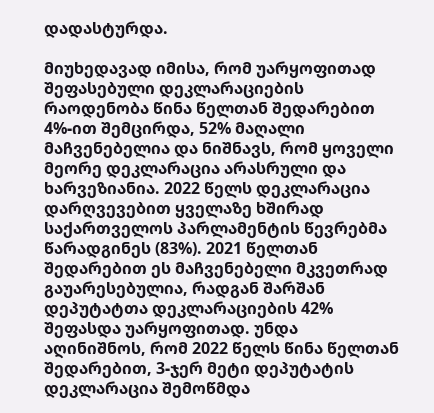დადასტურდა.

მიუხედავად იმისა, რომ უარყოფითად შეფასებული დეკლარაციების რაოდენობა წინა წელთან შედარებით 4%-ით შემცირდა, 52% მაღალი მაჩვენებელია და ნიშნავს, რომ ყოველი მეორე დეკლარაცია არასრული და ხარვეზიანია. 2022 წელს დეკლარაცია დარღვევებით ყველაზე ხშირად საქართველოს პარლამენტის წევრებმა წარადგინეს (83%). 2021 წელთან შედარებით ეს მაჩვენებელი მკვეთრად გაუარესებულია, რადგან შარშან დეპუტატთა დეკლარაციების 42% შეფასდა უარყოფითად. უნდა აღინიშნოს, რომ 2022 წელს წინა წელთან შედარებით, 3-ჯერ მეტი დეპუტატის დეკლარაცია შემოწმდა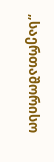„საერთაშორისო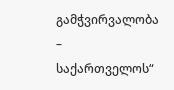გამჭვირვალობა – საქართველოს“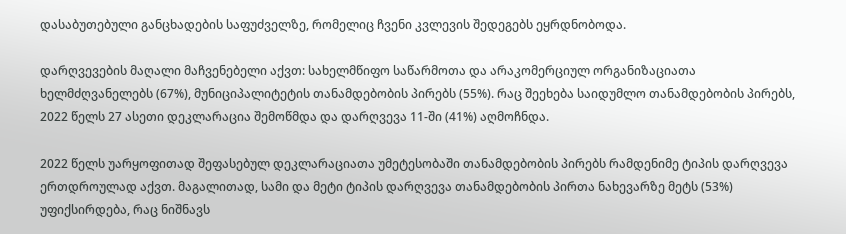დასაბუთებული განცხადების საფუძველზე, რომელიც ჩვენი კვლევის შედეგებს ეყრდნობოდა.

დარღვევების მაღალი მაჩვენებელი აქვთ: სახელმწიფო საწარმოთა და არაკომერციულ ორგანიზაციათა ხელმძღვანელებს (67%), მუნიციპალიტეტის თანამდებობის პირებს (55%). რაც შეეხება საიდუმლო თანამდებობის პირებს, 2022 წელს 27 ასეთი დეკლარაცია შემოწმდა და დარღვევა 11-ში (41%) აღმოჩნდა.

2022 წელს უარყოფითად შეფასებულ დეკლარაციათა უმეტესობაში თანამდებობის პირებს რამდენიმე ტიპის დარღვევა ერთდროულად აქვთ. მაგალითად, სამი და მეტი ტიპის დარღვევა თანამდებობის პირთა ნახევარზე მეტს (53%) უფიქსირდება, რაც ნიშნავს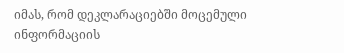იმას, რომ დეკლარაციებში მოცემული ინფორმაციის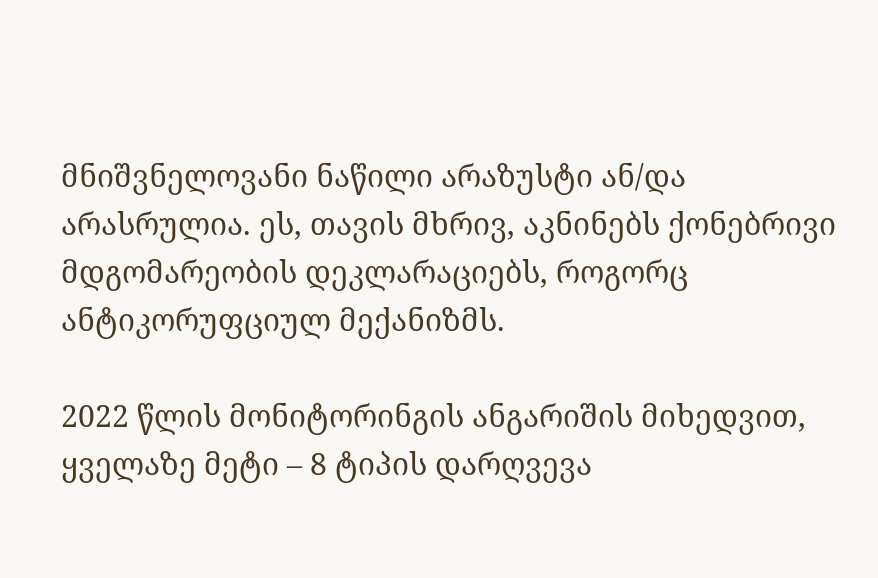მნიშვნელოვანი ნაწილი არაზუსტი ან/და არასრულია. ეს, თავის მხრივ, აკნინებს ქონებრივი მდგომარეობის დეკლარაციებს, როგორც ანტიკორუფციულ მექანიზმს.

2022 წლის მონიტორინგის ანგარიშის მიხედვით, ყველაზე მეტი – 8 ტიპის დარღვევა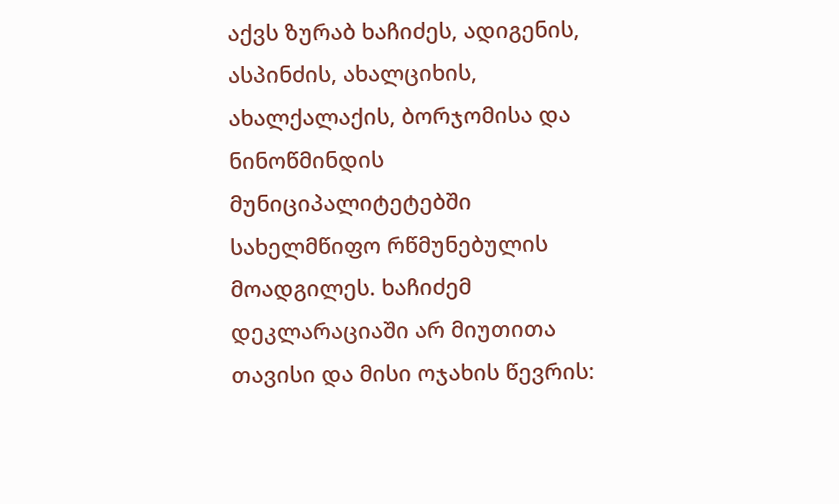აქვს ზურაბ ხაჩიძეს, ადიგენის, ასპინძის, ახალციხის, ახალქალაქის, ბორჯომისა და ნინოწმინდის მუნიციპალიტეტებში სახელმწიფო რწმუნებულის მოადგილეს. ხაჩიძემ დეკლარაციაში არ მიუთითა თავისი და მისი ოჯახის წევრის: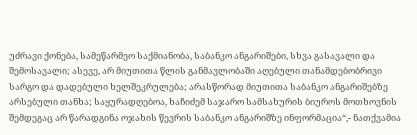უძრავი ქონება, სამეწარმეო საქმიანობა, საბანკო ანგარიშები, სხვა გასავალი და შემოსავალი; ასევე, არ მიუთითა წლის განმავლობაში აღებული თანამდებობრივი სარგო და დადებული ხელშეკრულება; არასწორად მიუთითა საბანკო ანგარიშებზე არსებული თანხა; საყურადღებოა, ხაჩიძემ საჯარო სამსახურის ბიუროს მოთხოვნის შემდეგაც არ წარადგინა ოჯახის წევრის საბანკო ანგარიშზე ინფორმაცია“,- ნათქვამია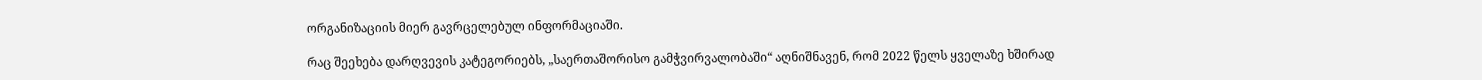ორგანიზაციის მიერ გავრცელებულ ინფორმაციაში.

რაც შეეხება დარღვევის კატეგორიებს, „საერთაშორისო გამჭვირვალობაში“ აღნიშნავენ, რომ 2022 წელს ყველაზე ხშირად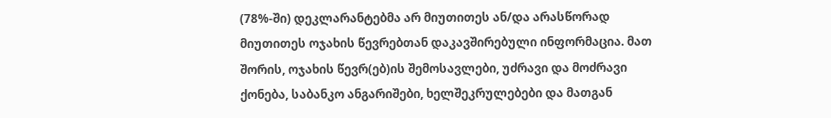(78%-ში) დეკლარანტებმა არ მიუთითეს ან/და არასწორად მიუთითეს ოჯახის წევრებთან დაკავშირებული ინფორმაცია. მათ შორის, ოჯახის წევრ(ებ)ის შემოსავლები, უძრავი და მოძრავი ქონება, საბანკო ანგარიშები, ხელშეკრულებები და მათგან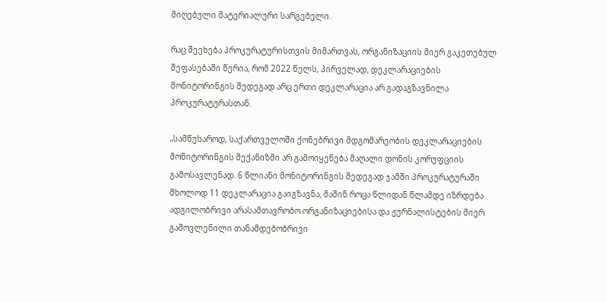მიღებული მატერიალური სარგებელი.

რაც შეეხება პროკურატურისთვის მიმართვას, ორგანიზაციის მიერ გაკეთებულ შეფასებაში წერია, რომ 2022 წელს, პირველად, დეკლარაციების მონიტორინგის შედეგად არც ერთი დეკლარაცია არ გადაგზავნილა პროკურატურასთან.

„სამწუხაროდ, საქართველოში ქონებრივი მდგომარეობის დეკლარაციების მონიტორინგის მექანიზმი არ გამოიყენება მაღალი დონის კორუფციის გამოსავლენად. 6 წლიანი მონიტორინგის შედეგად ჯამში პროკურატურაში მხოლოდ 11 დეკლარაცია გაიგზავნა, მაშინ როცა წლიდან წლამდე იზრდება ადგილობრივი არასამთავრობო ორგანიზაციებისა და ჟურნალისტების მიერ გამოვლენილი თანამდებობრივი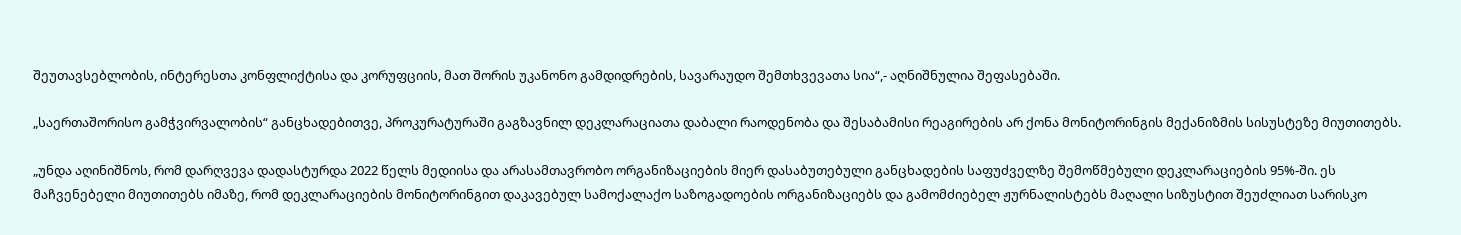შეუთავსებლობის, ინტერესთა კონფლიქტისა და კორუფციის, მათ შორის უკანონო გამდიდრების, სავარაუდო შემთხვევათა სია“,- აღნიშნულია შეფასებაში.

„საერთაშორისო გამჭვირვალობის“ განცხადებითვე, პროკურატურაში გაგზავნილ დეკლარაციათა დაბალი რაოდენობა და შესაბამისი რეაგირების არ ქონა მონიტორინგის მექანიზმის სისუსტეზე მიუთითებს.

„უნდა აღინიშნოს, რომ დარღვევა დადასტურდა 2022 წელს მედიისა და არასამთავრობო ორგანიზაციების მიერ დასაბუთებული განცხადების საფუძველზე შემოწმებული დეკლარაციების 95%-ში. ეს მაჩვენებელი მიუთითებს იმაზე, რომ დეკლარაციების მონიტორინგით დაკავებულ სამოქალაქო საზოგადოების ორგანიზაციებს და გამომძიებელ ჟურნალისტებს მაღალი სიზუსტით შეუძლიათ სარისკო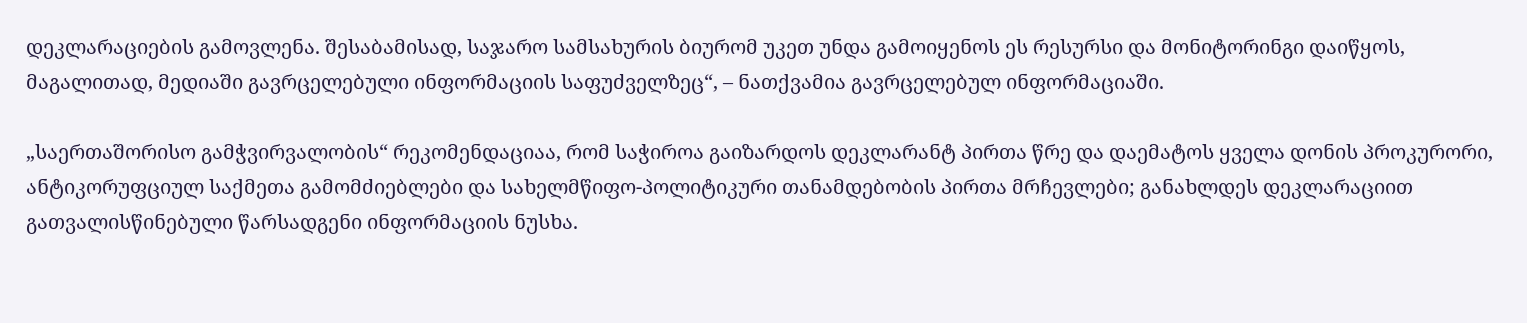დეკლარაციების გამოვლენა. შესაბამისად, საჯარო სამსახურის ბიურომ უკეთ უნდა გამოიყენოს ეს რესურსი და მონიტორინგი დაიწყოს, მაგალითად, მედიაში გავრცელებული ინფორმაციის საფუძველზეც“, – ნათქვამია გავრცელებულ ინფორმაციაში.

„საერთაშორისო გამჭვირვალობის“ რეკომენდაციაა, რომ საჭიროა გაიზარდოს დეკლარანტ პირთა წრე და დაემატოს ყველა დონის პროკურორი, ანტიკორუფციულ საქმეთა გამომძიებლები და სახელმწიფო-პოლიტიკური თანამდებობის პირთა მრჩევლები; განახლდეს დეკლარაციით გათვალისწინებული წარსადგენი ინფორმაციის ნუსხა.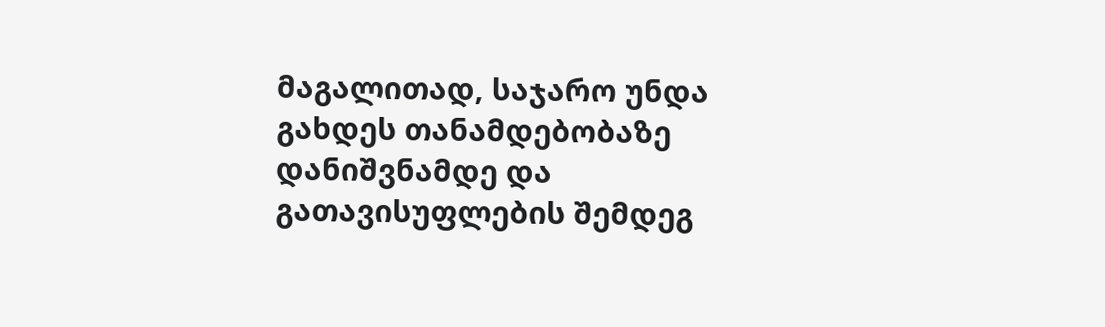მაგალითად, საჯარო უნდა გახდეს თანამდებობაზე დანიშვნამდე და გათავისუფლების შემდეგ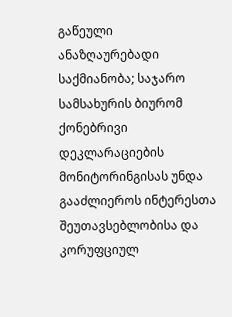გაწეული ანაზღაურებადი საქმიანობა; საჯარო სამსახურის ბიურომ ქონებრივი დეკლარაციების მონიტორინგისას უნდა გააძლიეროს ინტერესთა შეუთავსებლობისა და კორუფციულ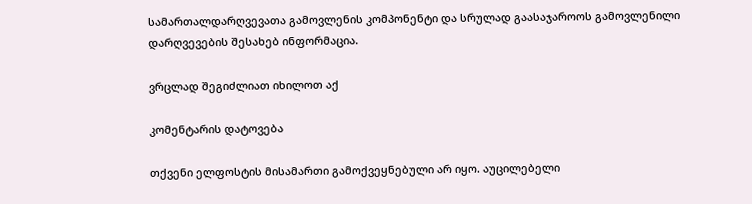სამართალდარღვევათა გამოვლენის კომპონენტი და სრულად გაასაჯაროოს გამოვლენილი დარღვევების შესახებ ინფორმაცია.

ვრცლად შეგიძლიათ იხილოთ აქ

კომენტარის დატოვება

თქვენი ელფოსტის მისამართი გამოქვეყნებული არ იყო. აუცილებელი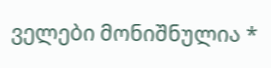ველები მონიშნულია *